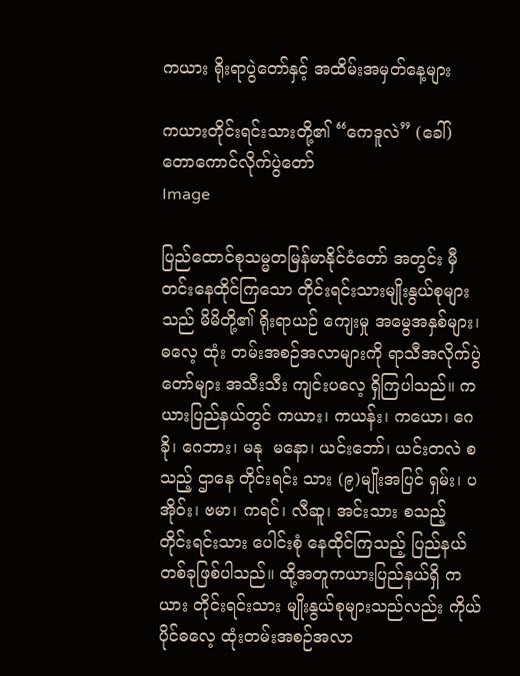ကယား ရိုးရာပွဲတော်နှင့် အထိမ်းအမှတ်နေ့များ

ကယားတိုင်းရင်းသားတို့၏ “ကေဒူလဲ” (ခေါ်) တောကောင်လိုက်ပွဲတော်
Image

ပြည်ထောင်စုသမ္မတမြန်မာနိုင်ငံတော် အတွင်း မှီတင်းနေထိုင်ကြသော တိုင်းရင်းသားမျိုးနွယ်စုများသည် မိမိတို့၏ ရိုးရာယဉ် ကျေးမှု အမွေအနှစ်များ၊ ဓလေ့ ထုံး တမ်းအစဉ်အလာများကို ရာသီအလိုက်ပွဲတော်များ အသီးသီး ကျင်းပလေ့ ရှိကြပါသည်။ ကယားပြည်နယ်တွင် ကယား၊ ကယန်း၊ ကယော၊ ဂေခို၊ ဂေဘား၊ မနု  မနော၊ ယင်းဘော်၊ ယင်းတလဲ စသည့် ဌာနေ တိုင်းရင်း သား (၉)မျိုးအပြင် ရှမ်း၊ ပအိုဝ်း၊ ဗမာ၊ ကရင်၊ လီဆူ၊ အင်းသား စသည့် တိုင်းရင်းသား ပေါင်းစုံ နေထိုင်ကြသည့် ပြည်နယ် တစ်ခုဖြစ်ပါသည်။ ထို့အတူကယားပြည်နယ်ရှိ ကယား တိုင်းရင်းသား မျိုးနွယ်စုများသည်လည်း ကိုယ်ပိုင်ဓလေ့ ထုံးတမ်းအစဉ်အလာ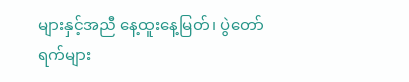များနှင့်အညီ နေ့ထူးနေ့မြတ်၊ ပွဲတော် ရက်များ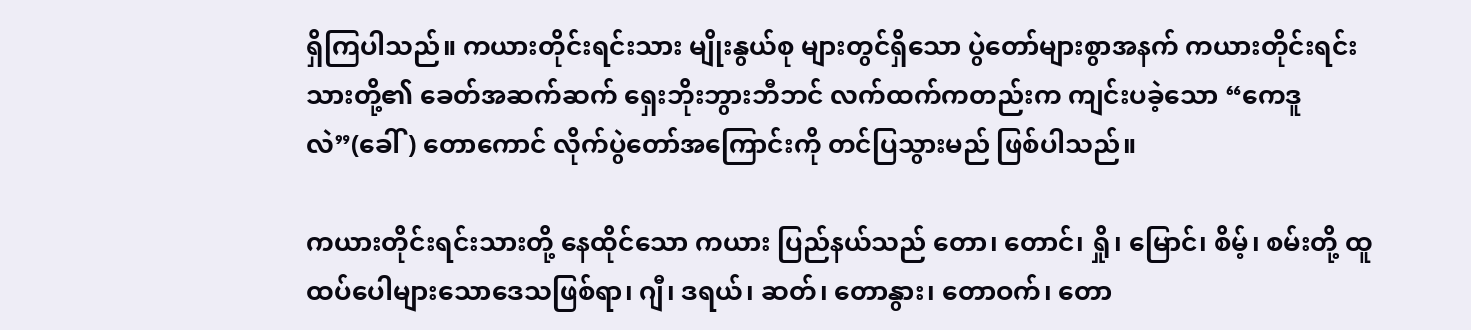ရှိကြပါသည်။ ကယားတိုင်းရင်းသား မျိုးနွယ်စု များတွင်ရှိသော ပွဲတော်များစွာအနက် ကယားတိုင်းရင်း သားတို့၏ ခေတ်အဆက်ဆက် ရှေးဘိုးဘွားဘီဘင် လက်ထက်ကတည်းက ကျင်းပခဲ့သော “ကေဒူလဲ”(ခေါ်) တောကောင် လိုက်ပွဲတော်အကြောင်းကို တင်ပြသွားမည် ဖြစ်ပါသည်။

ကယားတိုင်းရင်းသားတို့ နေထိုင်သော ကယား ပြည်နယ်သည် တော၊ တောင်၊ ရှို၊ မြောင်၊ စိမ့်၊ စမ်းတို့ ထူထပ်ပေါများသောဒေသဖြစ်ရာ၊ ဂျီ၊ ဒရယ်၊ ဆတ်၊ တောနွား၊ တောဝက်၊ တော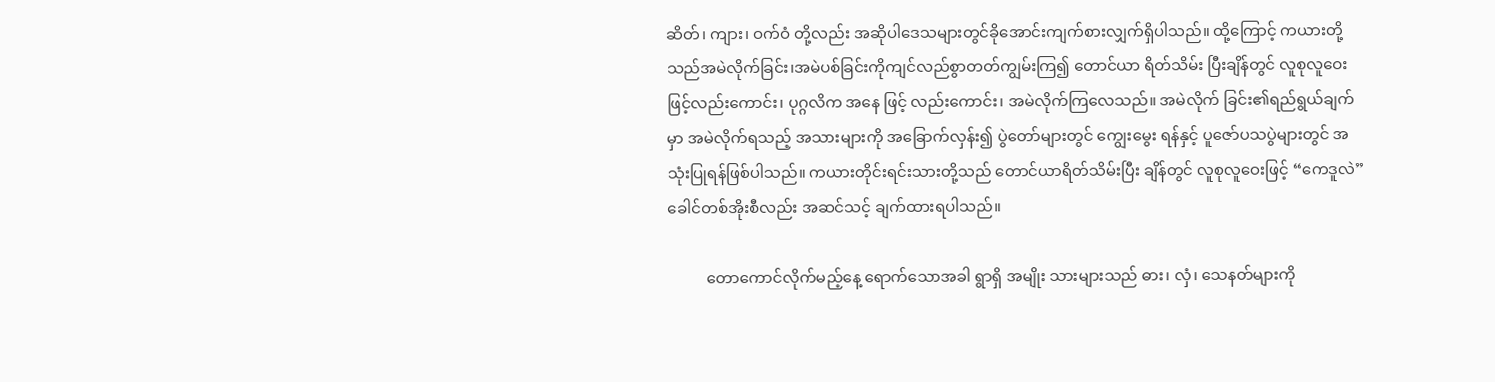ဆိတ်၊ ကျား၊ ဝက်ဝံ တို့လည်း အဆိုပါဒေသများတွင်ခိုအောင်းကျက်စားလျှက်ရှိပါသည်။ ထို့ကြောင့် ကယားတို့သည်အမဲလိုက်ခြင်း၊အမဲပစ်ခြင်းကိုကျင်လည်စွာတတ်ကျွမ်းကြ၍ တောင်ယာ ရိတ်သိမ်း ပြီးချိန်တွင် လူစုလူဝေးဖြင့်လည်းကောင်း၊ ပုဂ္ဂလိက အနေ ဖြင့် လည်းကောင်း၊ အမဲလိုက်ကြလေသည်။ အမဲလိုက် ခြင်း၏ရည်ရွယ်ချက်မှာ အမဲလိုက်ရသည့် အသားများကို အခြောက်လှန်း၍ ပွဲတော်များတွင် ကျွေးမွေး ရန်နှင့် ပူဇော်ပသပွဲများတွင် အသုံးပြုရန်ဖြစ်ပါသည်။ ကယားတိုင်းရင်းသားတို့သည် တောင်ယာရိတ်သိမ်းပြီး ချိန်တွင် လူစုလူဝေးဖြင့် “ကေဒူလဲ” ခေါင်တစ်အိုးစီလည်း အဆင်သင့် ချက်ထားရပါသည်။

          တောကောင်လိုက်မည့်နေ့ ရောက်သောအခါ ရွာရှိ အမျိုး သားများသည် ဓား၊ လှံ၊ သေနတ်များကို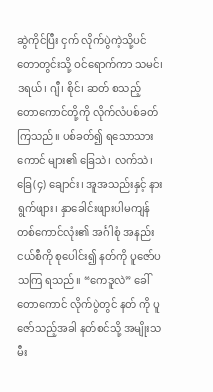ဆွဲကိုင်ပြီး ငှက် လိုက်ပွဲကဲ့သို့ပင် တောတွင်းသို့ ဝင်ရောက်ကာ သမင်၊ ဒရယ်၊ ဂျီ၊ စိုင်၊ ဆတ် စသည့် တောကောင်တို့ကို လိုက်လံပစ်ခတ်ကြသည်။ ပစ်ခတ်၍ ရသောသားကောင် များ၏ ခြေသဲ၊ လက်သဲ၊ ခြေ(၄) ချောင်း၊ အူအသည်းနှင့် နားရွက်ဖျား၊ နှာခေါင်းဖျားပါမကျန် တစ်ကောင်လုံး၏ အင်္ဂါစုံ အနည်းငယ်စီကို စုပေါင်း၍ နတ်ကို ပူဇော်ပသကြ ရသည်။ “ကေဒူလဲ” ခေါ် တောကောင် လိုက်ပွဲတွင် နတ် ကို ပူဇော်သည့်အခါ နတ်စင်သို့ အမျိုးသမီး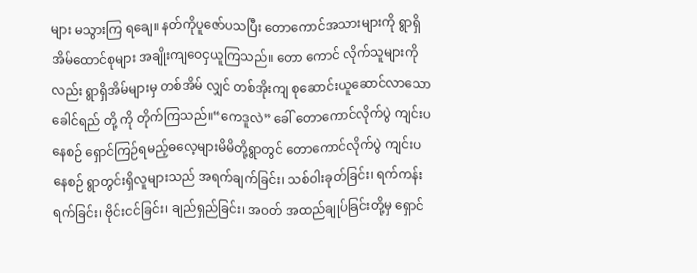များ မသွားကြ ရချေ။ နတ်ကိုပူဇော်ပသပြီး တောကောင်အသားများကို ရွာရှိ အိမ်ထောင်စုများ အချိုးကျဝေငှယူကြသည်။ တော ကောင် လိုက်သူများကိုလည်း ရွာရှိအိမ်များမှ တစ်အိမ် လျှင် တစ်အိုးကျ စုဆောင်းယူဆောင်လာသော ခေါင်ရည် တို့ ကို တိုက်ကြသည်။“ကေဒူလဲ” ခေါ် တောကောင်လိုက်ပွဲ ကျင်းပနေစဉ် ရှောင်ကြဉ်ရမည့်ဓလေ့များမိမိတို့ရွာတွင် တောကောင်လိုက်ပွဲ ကျင်းပနေစဉ် ရွာတွင်းရှိလူများသည် အရက်ချက်ခြင်း၊ သစ်ဝါးခုတ်ခြင်း၊ ရက်ကန်းရက်ခြင်း၊ ဗိုင်းငင်ခြင်း၊ ချည်ရှည်ခြင်း၊ အဝတ် အထည်ချုပ်ခြင်းတို့မှ ရှောင်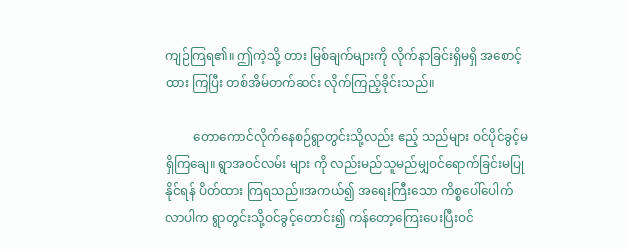ကျဉ်ကြရ၏။ ဤကဲ့သို့ တား မြစ်ချက်များကို လိုက်နာခြင်းရှိမရှိ အစောင့်ထား ကြပြီး တစ်အိမ်တက်ဆင်း လိုက်ကြည့်ခိုင်းသည်။

         တောကောင်လိုက်နေစဉ်ရွာတွင်းသို့လည်း ဧည့် သည်များ ဝင်ပိုင်ခွင့်မရှိကြချေ။ ရွာအဝင်လမ်း များ ကို လည်းမည်သူမည်မျှဝင်ရောက်ခြင်းမပြုနိုင်ရန် ပိတ်ထား ကြရသည်။အကယ်၍ အရေးကြီးသော ကိစ္စပေါ်ပေါက် လာပါက ရွာတွင်းသို့ဝင်ခွင့်တောင်း၍ ကန်တော့ကြေးပေးပြီးဝင်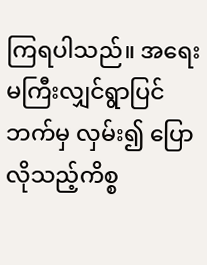ကြရပါသည်။ အရေးမကြီးလျှင်ရွာပြင်ဘက်မှ လှမ်း၍ ပြောလိုသည့်ကိစ္စ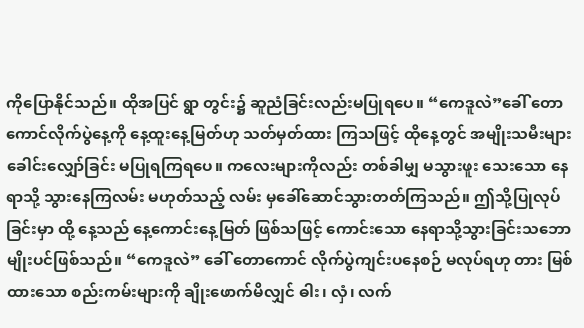ကိုပြောနိုင်သည်။ ထိုအပြင် ရွာ တွင်း၌ ဆူညံခြင်းလည်းမပြုရပေ။ “ကေဒူလဲ”ခေါ် တော ကောင်လိုက်ပွဲနေ့ကို နေ့ထူးနေ့မြတ်ဟု သတ်မှတ်ထား ကြသဖြင့် ထိုနေ့တွင် အမျိုးသမီးများ ခေါင်းလျှော်ခြင်း မပြုရကြရပေ။ ကလေးများကိုလည်း တစ်ခါမျှ မသွားဖူး သေးသော နေရာသို့ သွားနေကြလမ်း မဟုတ်သည့် လမ်း မှခေါ်ဆောင်သွားတတ်ကြသည်။ ဤသို့ပြုလုပ်ခြင်းမှာ ထို့ နေ့သည် နေ့ကောင်းနေ့မြတ် ဖြစ်သဖြင့် ကောင်းသော နေရာသို့သွားခြင်းသဘောမျိုးပင်ဖြစ်သည်။ “ကေဒူလဲ” ခေါ် တောကောင် လိုက်ပွဲကျင်းပနေစဉ် မလုပ်ရဟု တား မြစ်ထားသော စည်းကမ်းများကို ချိုးဖောက်မိလျှင် ဓါး၊ လှံ၊ လက်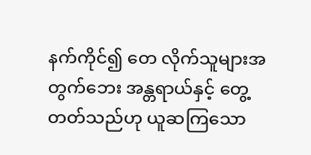နက်ကိုင်၍ တေ လိုက်သူများအတွက်ဘေး အန္တရာယ်နှင့် တွေ့တတ်သည်ဟု ယူဆကြသော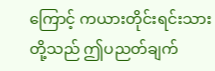ကြောင့် ကယားတိုင်းရင်းသားတို့သည် ဤပညတ်ချက်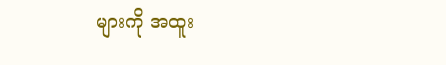များကို အထူး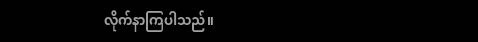လိုက်နာကြပါသည်။